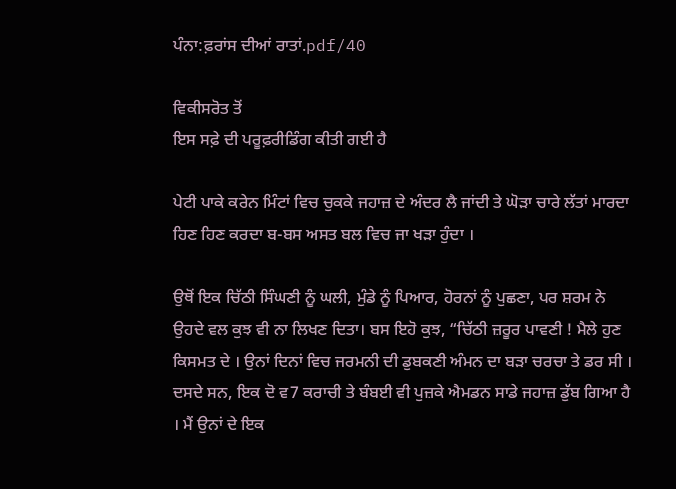ਪੰਨਾ:ਫ਼ਰਾਂਸ ਦੀਆਂ ਰਾਤਾਂ.pdf/40

ਵਿਕੀਸਰੋਤ ਤੋਂ
ਇਸ ਸਫ਼ੇ ਦੀ ਪਰੂਫ਼ਰੀਡਿੰਗ ਕੀਤੀ ਗਈ ਹੈ

ਪੇਟੀ ਪਾਕੇ ਕਰੇਨ ਮਿੰਟਾਂ ਵਿਚ ਚੁਕਕੇ ਜਹਾਜ਼ ਦੇ ਅੰਦਰ ਲੈ ਜਾਂਦੀ ਤੇ ਘੋੜਾ ਚਾਰੇ ਲੱਤਾਂ ਮਾਰਦਾ ਹਿਣ ਹਿਣ ਕਰਦਾ ਬ-ਬਸ ਅਸਤ ਬਲ ਵਿਚ ਜਾ ਖੜਾ ਹੁੰਦਾ ।

ਉਥੋਂ ਇਕ ਚਿੱਠੀ ਸਿੰਘਣੀ ਨੂੰ ਘਲੀ, ਮੁੰਡੇ ਨੂੰ ਪਿਆਰ, ਹੋਰਨਾਂ ਨੂੰ ਪੁਛਣਾ, ਪਰ ਸ਼ਰਮ ਨੇ ਉਹਦੇ ਵਲ ਕੁਝ ਵੀ ਨਾ ਲਿਖਣ ਦਿਤਾ। ਬਸ ਇਹੋ ਕੁਝ, “ਚਿੱਠੀ ਜ਼ਰੂਰ ਪਾਵਣੀ ! ਮੈਲੇ ਹੁਣ ਕਿਸਮਤ ਦੇ । ਉਨਾਂ ਦਿਨਾਂ ਵਿਚ ਜਰਮਨੀ ਦੀ ਡੁਬਕਣੀ ਅੰਮਨ ਦਾ ਬੜਾ ਚਰਚਾ ਤੇ ਡਰ ਸੀ । ਦਸਦੇ ਸਨ, ਇਕ ਦੋ ਵ7 ਕਰਾਚੀ ਤੇ ਬੰਬਈ ਵੀ ਪੁਜ਼ਕੇ ਐਮਡਨ ਸਾਡੇ ਜਹਾਜ਼ ਡੁੱਬ ਗਿਆ ਹੈ । ਮੈਂ ਉਨਾਂ ਦੇ ਇਕ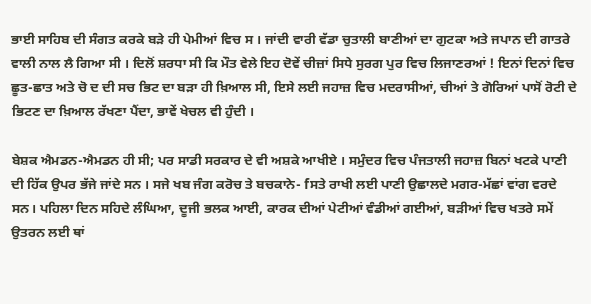ਭਾਈ ਸਾਹਿਬ ਦੀ ਸੰਗਤ ਕਰਕੇ ਬੜੇ ਹੀ ਪੇਮੀਆਂ ਵਿਚ ਸ । ਜਾਂਦੀ ਵਾਰੀ ਵੱਡਾ ਚੁਤਾਲੀ ਬਾਣੀਆਂ ਦਾ ਗੁਟਕਾ ਅਤੇ ਜਪਾਨ ਦੀ ਗਾਤਰੇ ਵਾਲੀ ਨਾਲ ਲੈ ਗਿਆ ਸੀ । ਦਿਲੋਂ ਸ਼ਰਧਾ ਸੀ ਕਿ ਮੌਤ ਵੇਲੇ ਇਹ ਦੋਵੇਂ ਚੀਜ਼ਾਂ ਸਿਧੇ ਸੁਰਗ ਪੁਰ ਵਿਚ ਲਿਜਾਣਰਆਂ ! ਇਨਾਂ ਦਿਨਾਂ ਵਿਚ ਛੂਤ-ਛਾਤ ਅਤੇ ਚੋ ਦ ਦੀ ਸਚ ਭਿਟ ਦਾ ਬੜਾ ਹੀ ਖ਼ਿਆਲ ਸੀ, ਇਸੇ ਲਈ ਜਹਾਜ਼ ਵਿਚ ਮਦਰਾਸੀਆਂ, ਚੀਆਂ ਤੇ ਗੋਰਿਆਂ ਪਾਸੋਂ ਰੋਟੀ ਦੇ ਭਿਟਣ ਦਾ ਖ਼ਿਆਲ ਰੱਖਣਾ ਪੈਂਦਾ, ਭਾਵੇਂ ਖੇਚਲ ਵੀ ਹੁੰਦੀ ।

ਬੇਸ਼ਕ ਐਮਡਨ-ਐਮਡਨ ਹੀ ਸੀ; ਪਰ ਸਾਡੀ ਸਰਕਾਰ ਦੇ ਵੀ ਅਸ਼ਕੇ ਆਖੀਏ । ਸਮੁੰਦਰ ਵਿਚ ਪੰਜਤਾਲੀ ਜਹਾਜ਼ ਬਿਨਾਂ ਖਟਕੇ ਪਾਣੀ ਦੀ ਹਿੱਕ ਉਪਰ ਭੱਜੇ ਜਾਂਦੇ ਸਨ । ਸਜੇ ਖਬ ਜੰਗ ਕਰੋਚ ਤੇ ਬਚਕਾਨੇ- fਸਤੇ ਰਾਖੀ ਲਈ ਪਾਣੀ ਉਛਾਲਦੇ ਮਗਰ-ਮੱਛਾਂ ਵਾਂਗ ਵਰਦੇ ਸਨ। ਪਹਿਲਾ ਦਿਨ ਸਹਿਦੇ ਲੰਘਿਆ, ਦੂਜੀ ਭਲਕ ਆਈ, ਕਾਰਕ ਦੀਆਂ ਪੇਟੀਆਂ ਵੰਡੀਆਂ ਗਈਆਂ, ਬੜੀਆਂ ਵਿਚ ਖਤਰੇ ਸਮੇਂ ਉਤਰਨ ਲਈ ਥਾਂ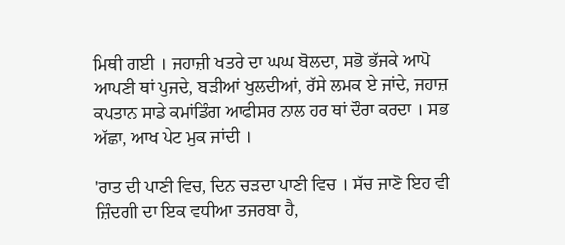ਮਿਥੀ ਗਈ । ਜਹਾਜ਼ੀ ਖਤਰੇ ਦਾ ਘਘ ਬੋਲਦਾ, ਸਭੋ ਭੱਜਕੇ ਆਪੋ ਆਪਣੀ ਥਾਂ ਪੁਜਦੇ, ਬੜੀਆਂ ਖੁਲਦੀਆਂ, ਰੱਸੇ ਲਮਕ ਏ ਜਾਂਦੇ, ਜਹਾਜ਼ ਕਪਤਾਨ ਸਾਡੇ ਕਮਾਂਡਿੰਗ ਆਫੀਸਰ ਨਾਲ ਹਰ ਥਾਂ ਦੌਰਾ ਕਰਦਾ । ਸਭ ਅੱਛਾ, ਆਖ ਪੇਟ ਮੁਕ ਜਾਂਦੀ ।

'ਰਾਤ ਦੀ ਪਾਣੀ ਵਿਚ, ਦਿਨ ਚੜਦਾ ਪਾਣੀ ਵਿਚ । ਸੱਚ ਜਾਣੋ ਇਹ ਵੀ ਜ਼ਿੰਦਗੀ ਦਾ ਇਕ ਵਧੀਆ ਤਜਰਬਾ ਹੈ,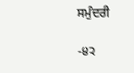ਸਮੁੰਦਰੀ

-੪੨